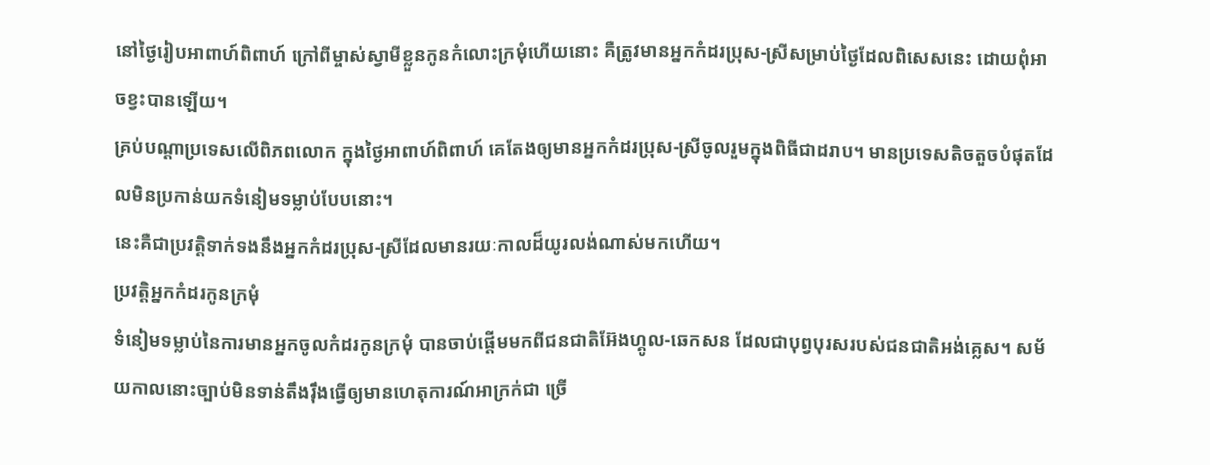នៅថ្ងៃរៀបអាពាហ៍ពិពាហ៍ ក្រៅពីម្ចាស់ស្វាមីខ្លួនកូនកំលោះក្រមុំហើយនោះ គឺត្រូវមានអ្នកកំដរប្រុស-ស្រីសម្រាប់ថ្ងៃដែលពិសេសនេះ ដោយពុំអាចខ្វះបានឡើយ។
គ្រប់បណ្ដាប្រទេសលើពិភពលោក ក្នុងថ្ងៃអាពាហ៍ពិពាហ៍ គេតែងឲ្យមានអ្នកកំដរប្រុស-ស្រីចូលរួមក្នុងពិធីជាដរាប។ មានប្រទេសតិចតួចបំផុតដែលមិនប្រកាន់យកទំនៀមទម្លាប់បែបនោះ។
នេះគឺជាប្រវត្តិទាក់ទងនឹងអ្នកកំដរប្រុស-ស្រីដែលមានរយៈកាលដ៏យូរលង់ណាស់មកហើយ។
ប្រវត្តិអ្នកកំដរកូនក្រមុំ
ទំនៀមទម្លាប់នៃការមានអ្នកចូលកំដរកូនក្រមុំ បានចាប់ផ្ដើមមកពីជនជាតិអ៊ែងហ្គូល-ឆេកសន ដែលជាបុព្វបុរសរបស់ជនជាតិអង់គ្លេស។ សម័យកាលនោះច្បាប់មិនទាន់តឹងរ៉ឹងធ្វើឲ្យមានហេតុការណ៍អាក្រក់ជា ច្រើ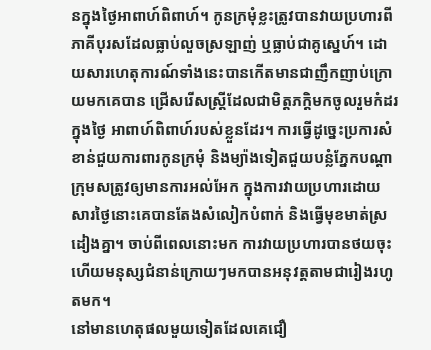នក្នុងថ្ងៃអាពាហ៍ពិពាហ៍។ កូនក្រមុំខ្លះត្រូវបានវាយប្រហារពីភាគីបុរសដែលធ្លាប់លួចស្រឡាញ់ ឬធ្លាប់ជាគូស្នេហ៍។ ដោយសារហេតុការណ៍ទាំងនេះបានកើតមានជាញឹកញាប់ក្រោយមកគេបាន ជ្រើសរើសស្ត្រីដែលជាមិត្តភក្តិមកចូលរួមកំដរក្នុងថ្ងៃ អាពាហ៍ពិពាហ៍របស់ខ្លួនដែរ។ ការធ្វើដូច្នេះប្រការសំខាន់ជួយការពារកូនក្រមុំ និងម្យ៉ាងទៀតជួយបន្លំភ្នែកបណ្ដាក្រុមសត្រូវឲ្យមានការអល់អែក ក្នុងការវាយប្រហារដោយសារថ្ងៃនោះគេបានតែងសំលៀកបំពាក់ និងធ្វើមុខមាត់ស្រដៀងគ្នា។ ចាប់ពីពេលនោះមក ការវាយប្រហារបានថយចុះ ហើយមនុស្សជំនាន់ក្រោយៗមកបានអនុវត្តតាមជារៀងរហូតមក។
នៅមានហេតុផលមួយទៀតដែលគេជឿ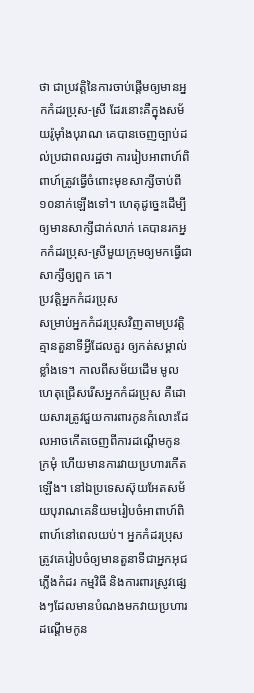ថា ជាប្រវត្តិនៃការចាប់ផ្ដើមឲ្យមានអ្នកកំដរប្រុស-ស្រី ដែរនោះគឺក្នុងសម័យរ៉ូម៉ាំងបុរាណ គេបានចេញច្បាប់ដល់ប្រជាពលរដ្ឋថា ការរៀបអាពាហ៍ពិពាហ៍ត្រូវធ្វើចំពោះមុខសាក្សីចាប់ពី១០នាក់ឡើងទៅ។ ហេតុដូច្នេះដើម្បីឲ្យមានសាក្សីជាក់លាក់ គេបានរកអ្នកកំដរប្រុស-ស្រីមួយក្រុមឲ្យមកធ្វើជាសាក្សីឲ្យពួក គេ។
ប្រវត្តិអ្នកកំដរប្រុស
សម្រាប់អ្នកកំដរប្រុសវិញតាមប្រវត្តិគ្មានតួនាទីអ្វីដែលគួរ ឲ្យកត់សម្គាល់ខ្លាំងទេ។ កាលពីសម័យដើម មូលហេតុជ្រើសរើសអ្នកកំដរប្រុស គឺដោយសារត្រូវជួយការពារកូនកំលោះដែលអាចកើតចេញពីការដណ្ដើមកូន ក្រមុំ ហើយមានការវាយប្រហារកើតឡើង។ នៅឯប្រទេសស៊ុយអែតសម័យបុរាណគេនិយមរៀបចំអាពាហ៍ពិពាហ៍នៅពេលយប់។ អ្នកកំដរប្រុសត្រូវគេរៀបចំឲ្យមានតួនាទីជាអ្នកអុជភ្លើងកំដរ កម្មវិធី និងការពារស្រូវផ្សេងៗដែលមានបំណងមកវាយប្រហារដណ្ដើមកូន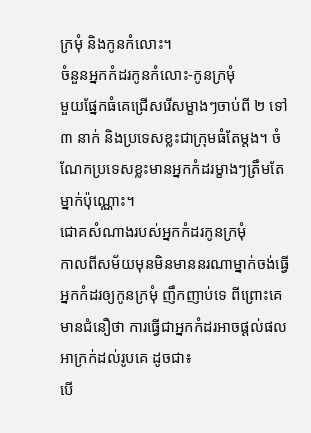ក្រមុំ និងកូនកំលោះ។
ចំនួនអ្នកកំដរកូនកំលោះ-កូនក្រមុំ
មួយផ្នែកធំគេជ្រើសរើសម្ខាងៗចាប់ពី ២ ទៅ ៣ នាក់ និងប្រទេសខ្លះជាក្រុមធំតែម្ដង។ ចំណែកប្រទេសខ្លះមានអ្នកកំដរម្ខាងៗត្រឹមតែម្នាក់ប៉ុណ្ណោះ។
ជោគសំណាងរបស់អ្នកកំដរកូនក្រមុំ
កាលពីសម័យមុនមិនមាននរណាម្នាក់ចង់ធ្វើអ្នកកំដរឲ្យកូនក្រមុំ ញឹកញាប់ទេ ពីព្រោះគេមានជំនឿថា ការធ្វើជាអ្នកកំដរអាចផ្ដល់ផលអាក្រក់ដល់រូបគេ ដូចជា៖
បើ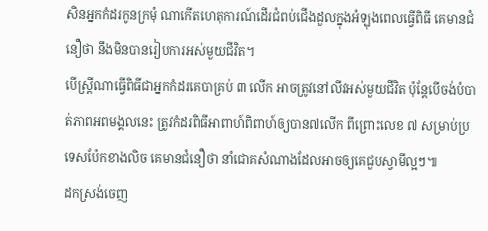សិនអ្នកកំដរកូនក្រមុំ ណាកើតហេតុការណ៍ដើរជំពប់ជើងដួលក្នុងអំឡុងពេលធ្វើពិធី គេមានជំនឿថា នឹងមិនបានរៀបការអស់មួយជីវិត។
បើស្ត្រីណាធ្វើពិធីជាអ្នកកំដរគេបាគ្រប់ ៣ លើក អាចត្រូវនៅលីវអស់មួយជីវិត ប៉ុន្តែបើចង់បំបាត់ភាពអពមង្គលនេះ ត្រូវកំដរពិធីអាពាហ៍ពិពាហ៍ឲ្យបាន៧លើក ពីព្រោះលេខ ៧ សម្រាប់ប្រទេសប៉ែកខាងលិច គេមានជំនឿថា នាំជោគសំណាងដែលអាចឲ្យគេជួបស្វាមីល្អៗ៕
ដកស្រង់ចេញ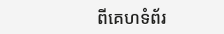ពីគេហទំព័រ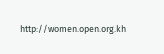http://women.open.org.kh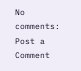No comments:
Post a Comment